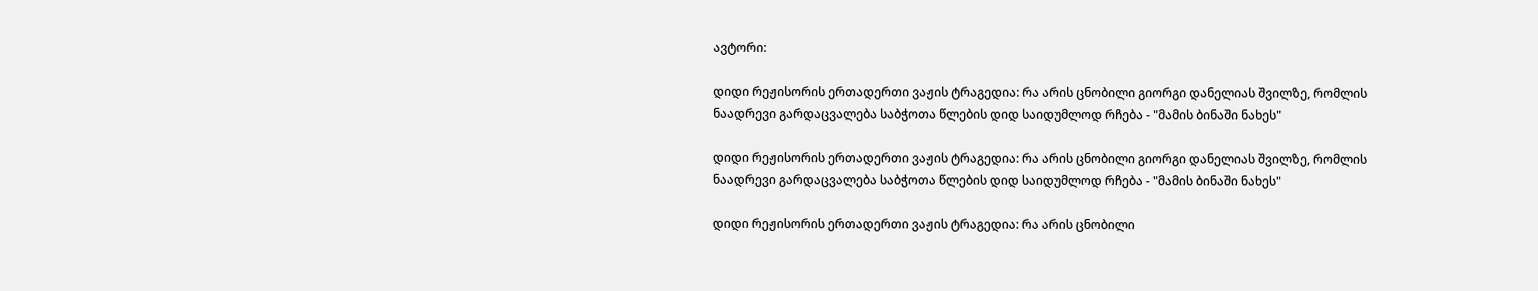ავტორი:

დიდი რეჟისორის ერთადერთი ვაჟის ტრაგედია: რა არის ცნობილი გიორგი დანელიას შვილზე, რომლის ნაადრევი გარდაცვალება საბჭოთა წლების დიდ საიდუმლოდ რჩება - "მამის ბინაში ნახეს"

დიდი რეჟისორის ერთადერთი ვაჟის ტრაგედია: რა არის ცნობილი გიორგი დანელიას შვილზე, რომლის ნაადრევი გარდაცვალება საბჭოთა წლების დიდ საიდუმლოდ რჩება - "მამის ბინაში ნახეს"

დიდი რეჟისორის ერთადერთი ვაჟის ტრაგედია: რა არის ცნობილი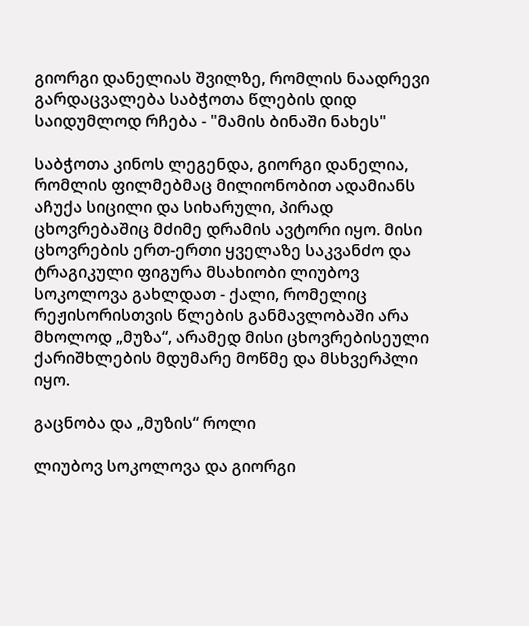გიორგი დანელიას შვილზე, რომლის ნაადრევი გარდაცვალება საბჭოთა წლების დიდ საიდუმლოდ რჩება - "მამის ბინაში ნახეს"

საბჭოთა კინოს ლეგენდა, გიორგი დანელია, რომლის ფილმებმაც მილიონობით ადამიანს აჩუქა სიცილი და სიხარული, პირად ცხოვრებაშიც მძიმე დრამის ავტორი იყო. მისი ცხოვრების ერთ-ერთი ყველაზე საკვანძო და ტრაგიკული ფიგურა მსახიობი ლიუბოვ სოკოლოვა გახლდათ - ქალი, რომელიც რეჟისორისთვის წლების განმავლობაში არა მხოლოდ „მუზა“, არამედ მისი ცხოვრებისეული ქარიშხლების მდუმარე მოწმე და მსხვერპლი იყო.

გაცნობა და „მუზის“ როლი

ლიუბოვ სოკოლოვა და გიორგი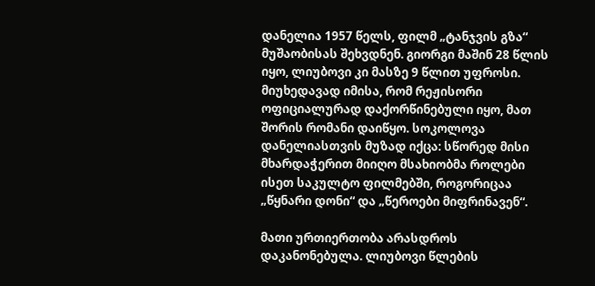დანელია 1957 წელს, ფილმ „ტანჯვის გზა“ მუშაობისას შეხვდნენ. გიორგი მაშინ 28 წლის იყო, ლიუბოვი კი მასზე 9 წლით უფროსი. მიუხედავად იმისა, რომ რეჟისორი ოფიციალურად დაქორწინებული იყო, მათ შორის რომანი დაიწყო. სოკოლოვა დანელიასთვის მუზად იქცა: სწორედ მისი მხარდაჭერით მიიღო მსახიობმა როლები ისეთ საკულტო ფილმებში, როგორიცაა „წყნარი დონი“ და „წეროები მიფრინავენ“.

მათი ურთიერთობა არასდროს დაკანონებულა. ლიუბოვი წლების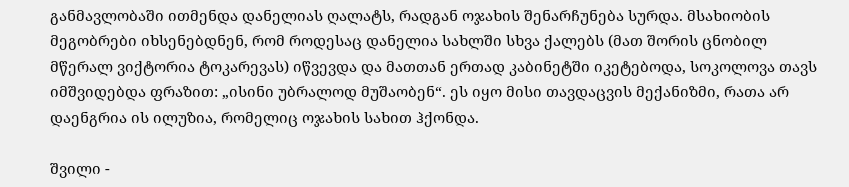განმავლობაში ითმენდა დანელიას ღალატს, რადგან ოჯახის შენარჩუნება სურდა. მსახიობის მეგობრები იხსენებდნენ, რომ როდესაც დანელია სახლში სხვა ქალებს (მათ შორის ცნობილ მწერალ ვიქტორია ტოკარევას) იწვევდა და მათთან ერთად კაბინეტში იკეტებოდა, სოკოლოვა თავს იმშვიდებდა ფრაზით: „ისინი უბრალოდ მუშაობენ“. ეს იყო მისი თავდაცვის მექანიზმი, რათა არ დაენგრია ის ილუზია, რომელიც ოჯახის სახით ჰქონდა.

შვილი -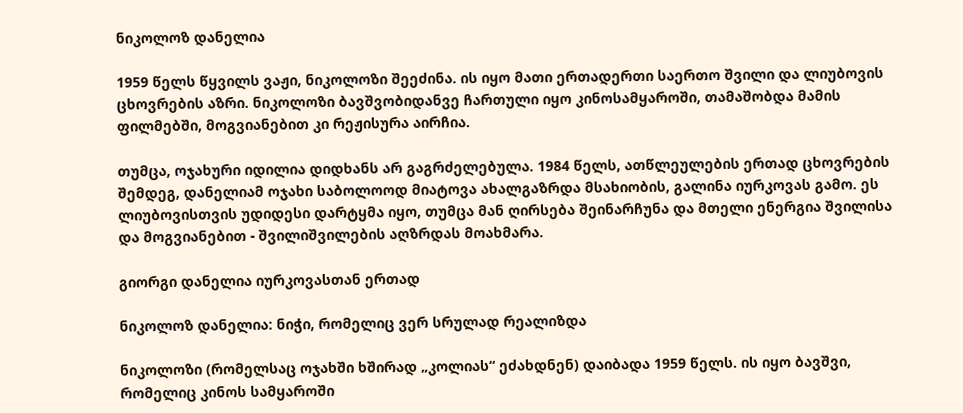ნიკოლოზ დანელია

1959 წელს წყვილს ვაჟი, ნიკოლოზი შეეძინა. ის იყო მათი ერთადერთი საერთო შვილი და ლიუბოვის ცხოვრების აზრი. ნიკოლოზი ბავშვობიდანვე ჩართული იყო კინოსამყაროში, თამაშობდა მამის ფილმებში, მოგვიანებით კი რეჟისურა აირჩია.

თუმცა, ოჯახური იდილია დიდხანს არ გაგრძელებულა. 1984 წელს, ათწლეულების ერთად ცხოვრების შემდეგ, დანელიამ ოჯახი საბოლოოდ მიატოვა ახალგაზრდა მსახიობის, გალინა იურკოვას გამო. ეს ლიუბოვისთვის უდიდესი დარტყმა იყო, თუმცა მან ღირსება შეინარჩუნა და მთელი ენერგია შვილისა და მოგვიანებით - შვილიშვილების აღზრდას მოახმარა.

გიორგი დანელია იურკოვასთან ერთად

ნიკოლოზ დანელია: ნიჭი, რომელიც ვერ სრულად რეალიზდა

ნიკოლოზი (რომელსაც ოჯახში ხშირად „კოლიას“ ეძახდნენ) დაიბადა 1959 წელს. ის იყო ბავშვი, რომელიც კინოს სამყაროში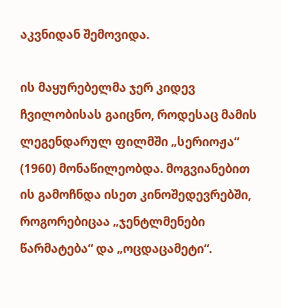აკვნიდან შემოვიდა.

ის მაყურებელმა ჯერ კიდევ ჩვილობისას გაიცნო, როდესაც მამის ლეგენდარულ ფილმში „სერიოჟა“ (1960) მონაწილეობდა. მოგვიანებით ის გამოჩნდა ისეთ კინოშედევრებში, როგორებიცაა „ჯენტლმენები წარმატება“ და „ოცდაცამეტი“.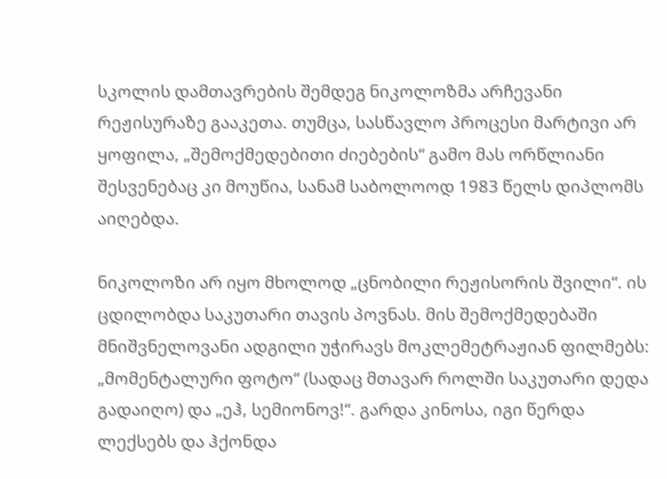სკოლის დამთავრების შემდეგ ნიკოლოზმა არჩევანი რეჟისურაზე გააკეთა. თუმცა, სასწავლო პროცესი მარტივი არ ყოფილა, „შემოქმედებითი ძიებების“ გამო მას ორწლიანი შესვენებაც კი მოუწია, სანამ საბოლოოდ 1983 წელს დიპლომს აიღებდა.

ნიკოლოზი არ იყო მხოლოდ „ცნობილი რეჟისორის შვილი“. ის ცდილობდა საკუთარი თავის პოვნას. მის შემოქმედებაში მნიშვნელოვანი ადგილი უჭირავს მოკლემეტრაჟიან ფილმებს: „მომენტალური ფოტო“ (სადაც მთავარ როლში საკუთარი დედა გადაიღო) და „ეჰ, სემიონოვ!“. გარდა კინოსა, იგი წერდა ლექსებს და ჰქონდა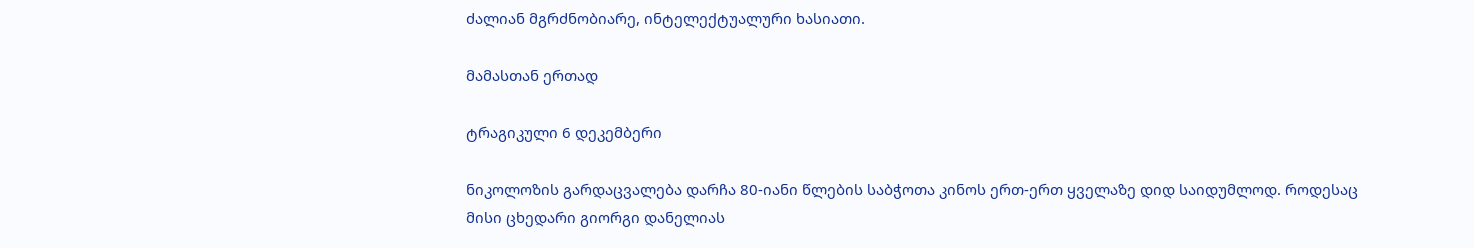ძალიან მგრძნობიარე, ინტელექტუალური ხასიათი.

მამასთან ერთად

ტრაგიკული 6 დეკემბერი

ნიკოლოზის გარდაცვალება დარჩა 80-იანი წლების საბჭოთა კინოს ერთ-ერთ ყველაზე დიდ საიდუმლოდ. როდესაც მისი ცხედარი გიორგი დანელიას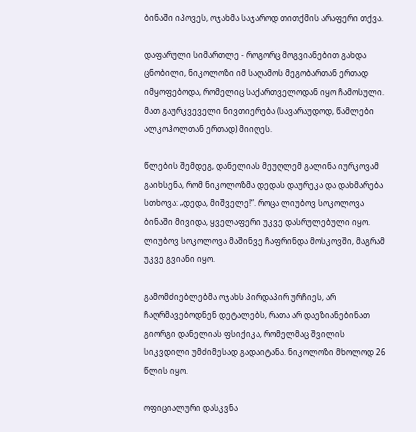ბინაში იპოვეს, ოჯახმა საჯაროდ თითქმის არაფერი თქვა.

დაფარული სიმართლე - როგორც მოგვიანებით გახდა ცნობილი, ნიკოლოზი იმ საღამოს მეგობართან ერთად იმყოფებოდა, რომელიც საქართველოდან იყო ჩამოსული. მათ გაურკვეველი ნივთიერება (სავარაუდოდ, წამლები ალკოჰოლთან ერთად) მიიღეს.

წლების შემდეგ, დანელიას მეუღლემ გალინა იურკოვამ გაიხსენა, რომ ნიკოლოზმა დედას დაურეკა და დახმარება სთხოვა: „დედა, მიშველე!“. როცა ლიუბოვ სოკოლოვა ბინაში მივიდა, ყველაფერი უკვე დასრულებული იყო. ლიუბოვ სოკოლოვა მაშინვე ჩაფრინდა მოსკოვში, მაგრამ უკვე გვიანი იყო.

გამომძიებლებმა ოჯახს პირდაპირ ურჩიეს, არ ჩაღრმავებოდნენ დეტალებს, რათა არ დაეზიანებინათ გიორგი დანელიას ფსიქიკა, რომელმაც შვილის სიკვდილი უმძიმესად გადაიტანა. ნიკოლოზი მხოლოდ 26 წლის იყო.

ოფიციალური დასკვნა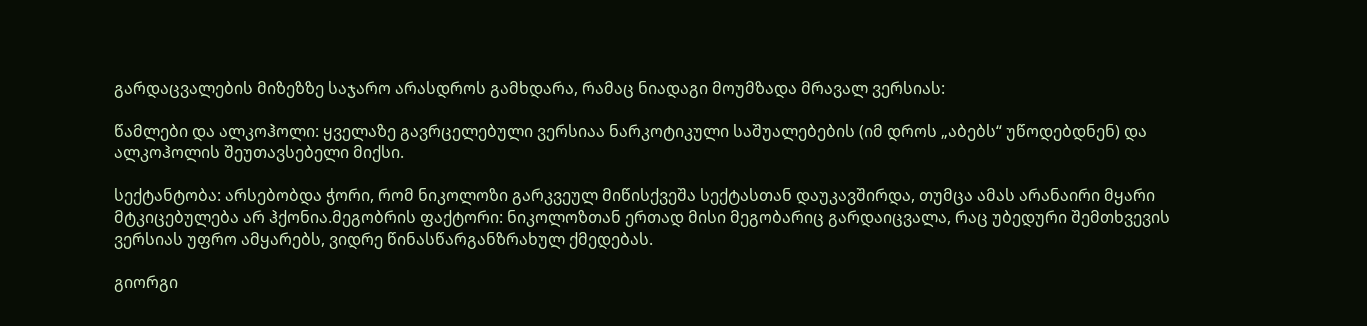გარდაცვალების მიზეზზე საჯარო არასდროს გამხდარა, რამაც ნიადაგი მოუმზადა მრავალ ვერსიას:

წამლები და ალკოჰოლი: ყველაზე გავრცელებული ვერსიაა ნარკოტიკული საშუალებების (იმ დროს „აბებს“ უწოდებდნენ) და ალკოჰოლის შეუთავსებელი მიქსი.

სექტანტობა: არსებობდა ჭორი, რომ ნიკოლოზი გარკვეულ მიწისქვეშა სექტასთან დაუკავშირდა, თუმცა ამას არანაირი მყარი მტკიცებულება არ ჰქონია.მეგობრის ფაქტორი: ნიკოლოზთან ერთად მისი მეგობარიც გარდაიცვალა, რაც უბედური შემთხვევის ვერსიას უფრო ამყარებს, ვიდრე წინასწარგანზრახულ ქმედებას.

გიორგი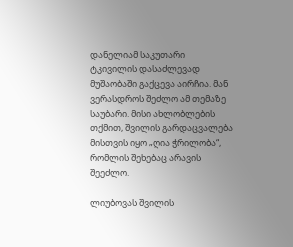დანელიამ საკუთარი ტკივილის დასაძლევად მუშაობაში გაქცევა აირჩია. მან ვერასდროს შეძლო ამ თემაზე საუბარი. მისი ახლობლების თქმით, შვილის გარდაცვალება მისთვის იყო „ღია ჭრილობა“, რომლის შეხებაც არავის შეეძლო.

ლიუბოვას შვილის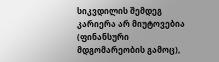სიკვდილის შემდეგ კარიერა არ მიუტოვებია (ფინანსური მდგომარეობის გამოც),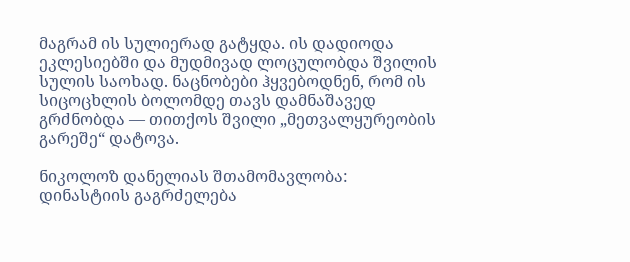მაგრამ ის სულიერად გატყდა. ის დადიოდა ეკლესიებში და მუდმივად ლოცულობდა შვილის სულის საოხად. ნაცნობები ჰყვებოდნენ, რომ ის სიცოცხლის ბოლომდე თავს დამნაშავედ გრძნობდა — თითქოს შვილი „მეთვალყურეობის გარეშე“ დატოვა.

ნიკოლოზ დანელიას შთამომავლობა: დინასტიის გაგრძელება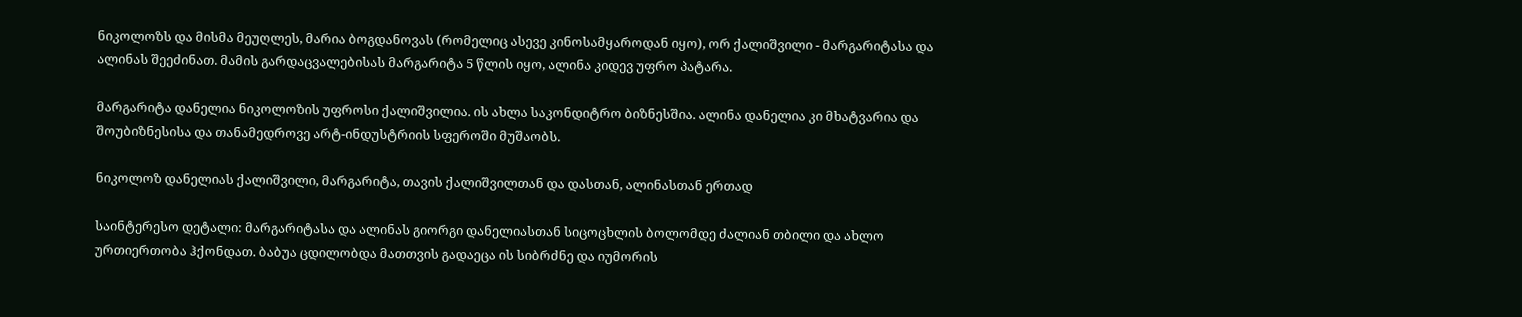ნიკოლოზს და მისმა მეუღლეს, მარია ბოგდანოვას (რომელიც ასევე კინოსამყაროდან იყო), ორ ქალიშვილი - მარგარიტასა და ალინას შეეძინათ. მამის გარდაცვალებისას მარგარიტა 5 წლის იყო, ალინა კიდევ უფრო პატარა.

მარგარიტა დანელია ნიკოლოზის უფროსი ქალიშვილია. ის ახლა საკონდიტრო ბიზნესშია. ალინა დანელია კი მხატვარია და შოუბიზნესისა და თანამედროვე არტ-ინდუსტრიის სფეროში მუშაობს.

ნიკოლოზ დანელიას ქალიშვილი, მარგარიტა, თავის ქალიშვილთან და დასთან, ალინასთან ერთად

საინტერესო დეტალი: მარგარიტასა და ალინას გიორგი დანელიასთან სიცოცხლის ბოლომდე ძალიან თბილი და ახლო ურთიერთობა ჰქონდათ. ბაბუა ცდილობდა მათთვის გადაეცა ის სიბრძნე და იუმორის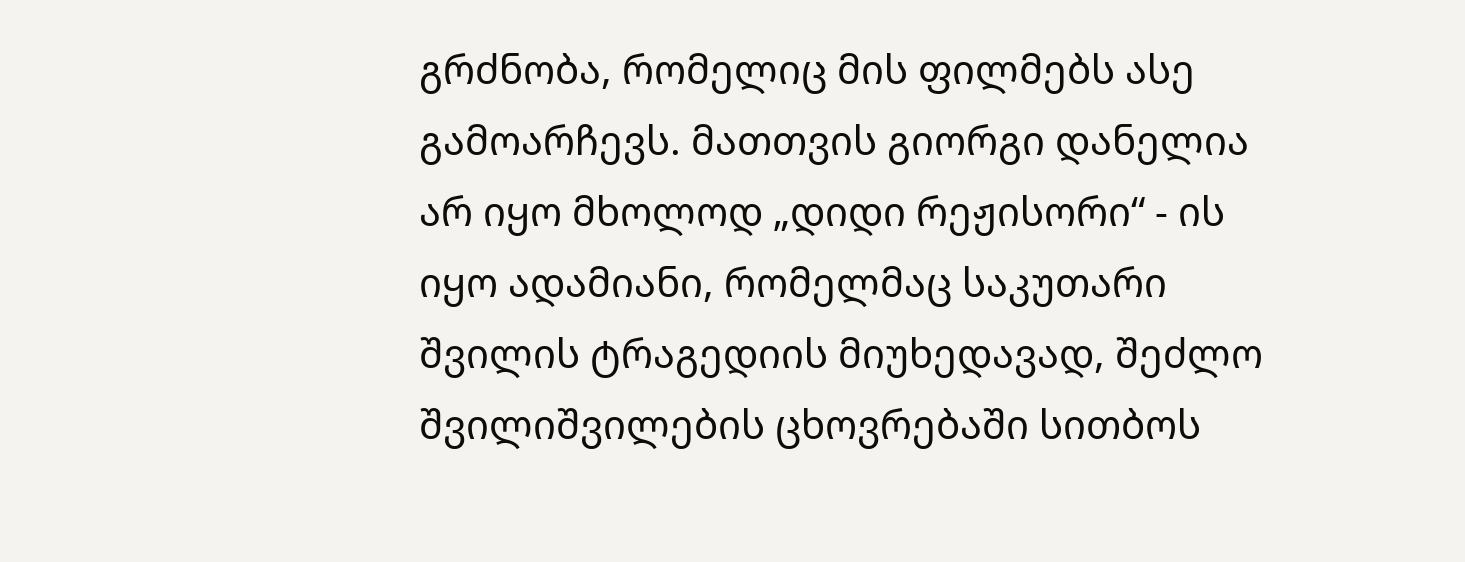გრძნობა, რომელიც მის ფილმებს ასე გამოარჩევს. მათთვის გიორგი დანელია არ იყო მხოლოდ „დიდი რეჟისორი“ - ის იყო ადამიანი, რომელმაც საკუთარი შვილის ტრაგედიის მიუხედავად, შეძლო შვილიშვილების ცხოვრებაში სითბოს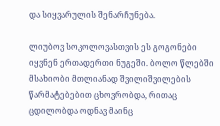და სიყვარულის შენარჩუნება.

ლიუბოვ სოკოლოვასთვის ეს გოგონები იყვნენ ერთადერთი ნუგეში. ბოლო წლებში მსახიობი მთლიანად შვილიშვილების წარმატებებით ცხოვრობდა, რითაც ცდილობდა ოდნავ მაინც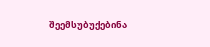შეემსუბუქებინა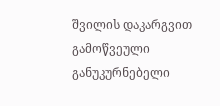შვილის დაკარგვით გამოწვეული განუკურნებელი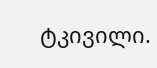ტკივილი.